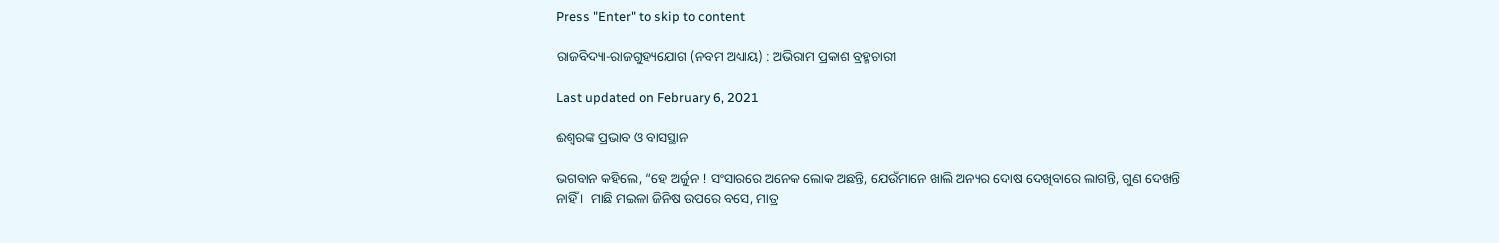Press "Enter" to skip to content

ରାଜବିଦ୍ୟା-ରାଜଗୁହ୍ୟଯୋଗ (ନବମ ଅଧ୍ୟାୟ) : ଅଭିରାମ ପ୍ରକାଶ ବ୍ରହ୍ମଚାରୀ

Last updated on February 6, 2021

ଈଶ୍ୱରଙ୍କ ପ୍ରଭାବ ଓ ବାସସ୍ଥାନ

ଭଗବାନ କହିଲେ, “ହେ ଅର୍ଜୁନ ! ସଂସାରରେ ଅନେକ ଲୋକ ଅଛନ୍ତି, ଯେଉଁମାନେ ଖାଲି ଅନ୍ୟର ଦୋଷ ଦେଖିବାରେ ଲାଗନ୍ତି, ଗୁଣ ଦେଖନ୍ତି ନାହିଁ ।  ମାଛି ମଇଳା ଜିନିଷ ଉପରେ ବସେ, ମାତ୍ର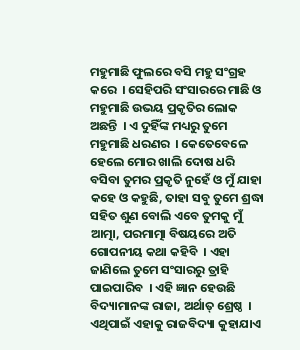ମହୁମାଛି ଫୁଲରେ ବସି ମହୁ ସଂଗ୍ରହ କରେ  । ସେହିପରି ସଂସାରରେ ମାଛି ଓ ମହୁମାଛି ଉଭୟ ପ୍ରକୃତିର ଲୋକ ଅଛନ୍ତି  । ଏ ଦୁହିଁଙ୍କ ମଧ୍ୟରୁ ତୁମେ ମହୁମାଛି ଧରଣର  । କେତେବେଳେ ହେଲେ ମୋର ଖାଲି ଦୋଷ ଧରି ବସିବା ତୁମର ପ୍ରକୃତି ନୁହେଁ ଓ ମୁଁ ଯାହା କହେ ଓ କହୁଛି, ତାହା ସବୁ ତୁମେ ଶ୍ରଦ୍ଧା ସହିତ ଶୁଣ ବୋଲି ଏବେ ତୁମକୁ ମୁଁ ଆତ୍ମା, ପରମାତ୍ମା ବିଷୟରେ ଅତି ଗୋପନୀୟ କଥା କହିବି  । ଏହା ଜାଣିଲେ ତୁମେ ସଂସାରରୁ ତ୍ରାହି ପାଇପାରିବ  । ଏହି ଜ୍ଞାନ ହେଉଛି ବିଦ୍ୟାମାନଙ୍କ ରାଜା, ଅର୍ଥାତ୍ ଶ୍ରେଷ୍ଠ  । ଏଥିପାଇଁ ଏହାକୁ ରାଜବିଦ୍ୟା କୁହାଯାଏ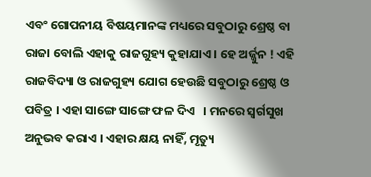ଏବଂ ଗୋପନୀୟ ବିଷୟମାନଙ୍କ ମଧ୍ୟରେ ସବୁଠାରୁ ଶ୍ରେଷ୍ଠ ବା ରାଜା ବୋଲି ଏହାକୁ ରାଜଗୁହ୍ୟ କୁହାଯାଏ । ହେ ଅର୍ଜ୍ଜୁନ ! ଏହି ରାଜବିଦ୍ୟା ଓ ରାଜଗୁହ୍ୟ ଯୋଗ ହେଉଛି ସବୁଠାରୁ ଶ୍ରେଷ୍ଠ ଓ ପବିତ୍ର । ଏହା ସାଙ୍ଗେ ସାଙ୍ଗେ ଫଳ ଦିଏ   । ମନରେ ସ୍ୱର୍ଗସୁଖ ଅନୁଭବ କରାଏ । ଏହାର କ୍ଷୟ ନାହିଁ, ମୃତ୍ୟୁ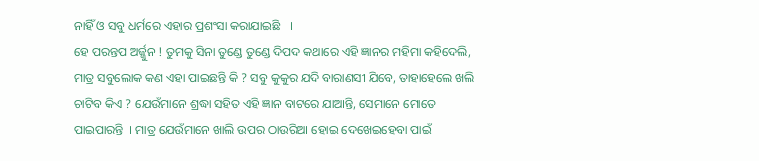ନାହିଁ ଓ ସବୁ ଧର୍ମରେ ଏହାର ପ୍ରଶଂସା କରାଯାଇଛି   ।
ହେ ପରନ୍ତପ ଅର୍ଜ୍ଜୁନ ! ତୁମକୁ ସିନା ତୁଣ୍ଡେ ତୁଣ୍ଡେ ଦିପଦ କଥାରେ ଏହି ଜ୍ଞାନର ମହିମା କହିଦେଲି, ମାତ୍ର ସବୁଲୋକ କଣ ଏହା ପାଇଛନ୍ତି କି ? ସବୁ କୁକୁର ଯଦି ବାରାଣସୀ ଯିବେ, ତାହାହେଲେ ଖଲି ଚାଟିବ କିଏ ? ଯେଉଁମାନେ ଶ୍ରଦ୍ଧା ସହିତ ଏହି ଜ୍ଞାନ ବାଟରେ ଯାଆନ୍ତି, ସେମାନେ ମୋତେ ପାଇପାରନ୍ତି  । ମାତ୍ର ଯେଉଁମାନେ ଖାଲି ଉପର ଠାଉରିଆ ହୋଇ ଦେଖେଇହେବା ପାଇଁ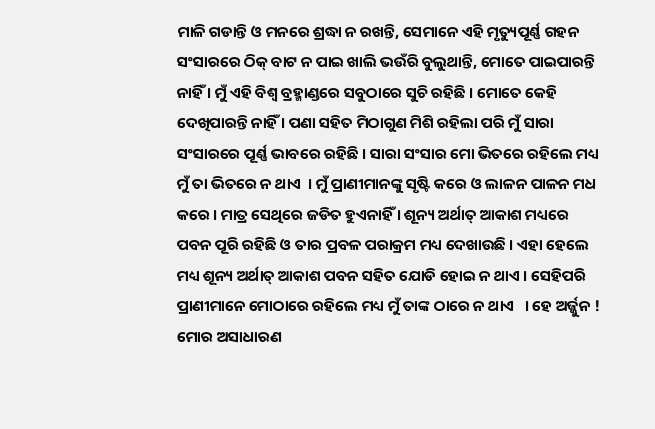ମାଳି ଗଡାନ୍ତି ଓ ମନରେ ଶ୍ରଦ୍ଧା ନ ରଖନ୍ତି, ସେମାନେ ଏହି ମୃତ୍ୟୁପୂର୍ଣ୍ଣ ଗହନ ସଂସାରରେ ଠିକ୍ ବାଟ ନ ପାଇ ଖାଲି ଭଉଁରି ବୁଲୁଥାନ୍ତି, ମୋତେ ପାଇପାରନ୍ତି ନାହିଁ । ମୁଁ ଏହି ବିଶ୍ୱ ବ୍ରହ୍ମାଣ୍ଡରେ ସବୁଠାରେ ସୁଚି ରହିଛି । ମୋତେ କେହି ଦେଖିପାରନ୍ତି ନାହିଁ । ପଣା ସହିତ ମିଠାଗୁଣ ମିଶି ରହିଲା ପରି ମୁଁ ସାରା ସଂସାରରେ ପୂର୍ଣ୍ଣ ଭାବରେ ରହିଛି । ସାରା ସଂସାର ମୋ ଭିତରେ ରହିଲେ ମଧ୍ୟ ମୁଁ ତା ଭିତରେ ନ ଥାଏ  । ମୁଁ ପ୍ରାଣୀମାନଙ୍କୁ ସୃଷ୍ଟି କରେ ଓ ଲାଳନ ପାଳନ ମଧ କରେ । ମାତ୍ର ସେଥିରେ ଜଡିତ ହୁଏନାହିଁ । ଶୂନ୍ୟ ଅର୍ଥାତ୍ ଆକାଶ ମଧ୍ୟରେ ପବନ ପୂରି ରହିଛି ଓ ତାର ପ୍ରବଳ ପରାକ୍ରମ ମଧ୍ୟ ଦେଖାଉଛି । ଏହା ହେଲେ ମଧ୍ୟ ଶୂନ୍ୟ ଅର୍ଥାତ୍ ଆକାଶ ପବନ ସହିତ ଯୋଡି ହୋଇ ନ ଥାଏ । ସେହିପରି ପ୍ରାଣୀମାନେ ମୋଠାରେ ରହିଲେ ମଧ୍ୟ ମୁଁ ତାଙ୍କ ଠାରେ ନ ଥାଏ   । ହେ ଅର୍ଜ୍ଜୁନ ! ମୋର ଅସାଧାରଣ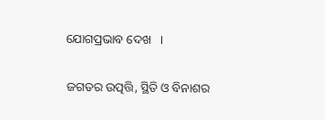ଯୋଗପ୍ରଭାବ ଦେଖ   ।

ଜଗତର ଉତ୍ପତ୍ତି, ସ୍ଥିତି ଓ ବିନାଶର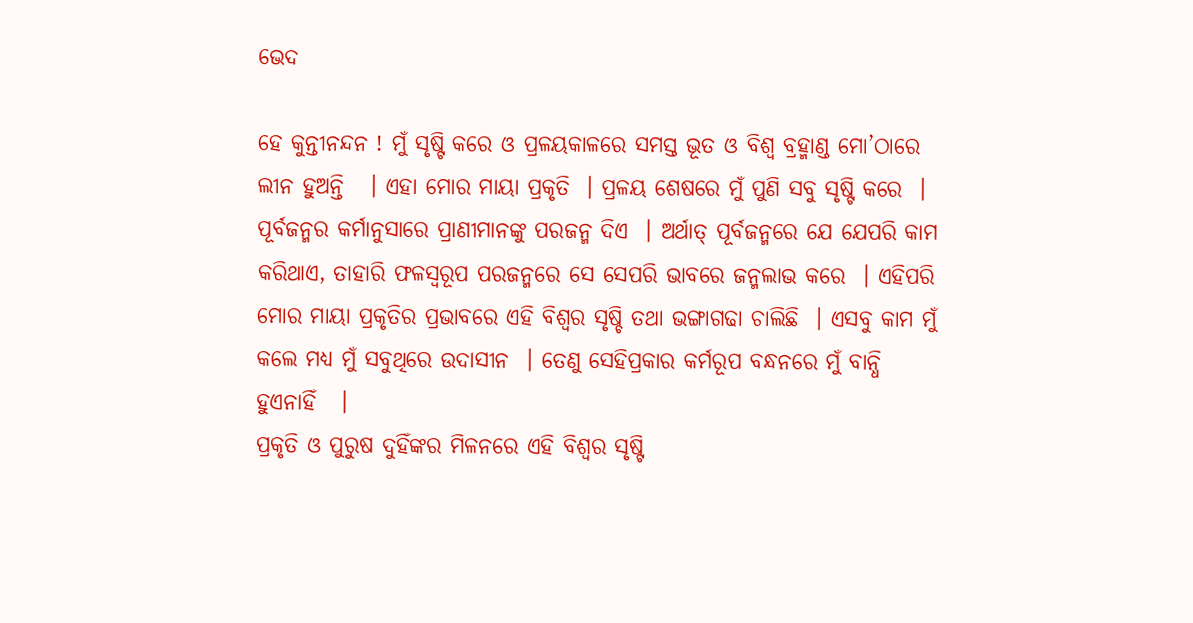ଭେଦ

ହେ କୁନ୍ତୀନନ୍ଦନ ! ମୁଁ ସୃଷ୍ଟି କରେ ଓ ପ୍ରଳୟକାଳରେ ସମସ୍ତ ଭୂତ ଓ ବିଶ୍ୱ ବ୍ରହ୍ମାଣ୍ଡ ମୋ’ଠାରେ ଲୀନ ହୁଅନ୍ତି   । ଏହା ମୋର ମାୟା ପ୍ରକୃତି  । ପ୍ରଳୟ ଶେଷରେ ମୁଁ ପୁଣି ସବୁ ସୃଷ୍ଟି କରେ  । ପୂର୍ବଜନ୍ମର କର୍ମାନୁସାରେ ପ୍ରାଣୀମାନଙ୍କୁ ପରଜନ୍ମ ଦିଏ  । ଅର୍ଥାତ୍ ପୂର୍ବଜନ୍ମରେ ଯେ ଯେପରି କାମ କରିଥାଏ, ତାହାରି ଫଳସ୍ୱରୂପ ପରଜନ୍ମରେ ସେ ସେପରି ଭାବରେ ଜନ୍ମଲାଭ କରେ  । ଏହିପରି ମୋର ମାୟା ପ୍ରକୃତିର ପ୍ରଭାବରେ ଏହି ବିଶ୍ୱର ସୃଷ୍ଚି ତଥା ଭଙ୍ଗାଗଢା ଚାଲିଛି  । ଏସବୁ କାମ ମୁଁ କଲେ ମଧ୍ୟ ମୁଁ ସବୁଥିରେ ଉଦାସୀନ  । ତେଣୁ ସେହିପ୍ରକାର କର୍ମରୂପ ବନ୍ଧନରେ ମୁଁ ବାନ୍ଧି ହୁଏନାହିଁ   ।
ପ୍ରକୃତି ଓ ପୁରୁଷ ଦୁହିଁଙ୍କର ମିଳନରେ ଏହି ବିଶ୍ୱର ସୃଷ୍ଟି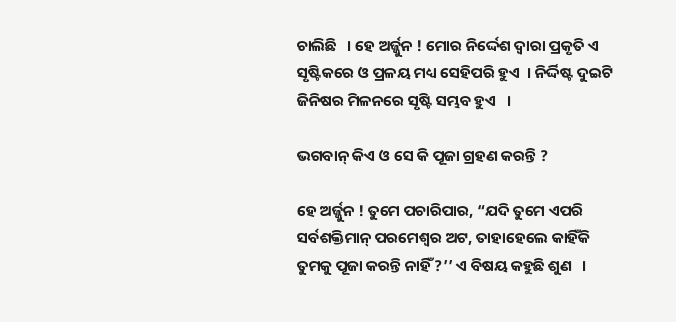ଚାଲିଛି   । ହେ ଅର୍ଜ୍ଜୁନ ! ମୋର ନିର୍ଦ୍ଦେଶ ଦ୍ୱାରା ପ୍ରକୃତି ଏ ସୃଷ୍ଟିକରେ ଓ ପ୍ରଳୟ ମଧ୍ୟ ସେହିପରି ହୁଏ  । ନିର୍ଦ୍ଦିଷ୍ଟ ଦୁଇଟି ଜିନିଷର ମିଳନରେ ସୃଷ୍ଟି ସମ୍ଭବ ହୁଏ   ।

ଭଗବାନ୍ କିଏ ଓ ସେ କି ପୂଜା ଗ୍ରହଣ କରନ୍ତି ?

ହେ ଅର୍ଜ୍ଜୁନ ! ତୁମେ ପଚାରିପାର, “ଯଦି ତୁମେ ଏପରି ସର୍ବଶକ୍ତିମାନ୍ ପରମେଶ୍ୱର ଅଟ, ତାହାହେଲେ କାହିଁକି ତୁମକୁ ପୂଜା କରନ୍ତି ନାହିଁ ?’’ ଏ ବିଷୟ କହୁଛି ଶୁଣ   ।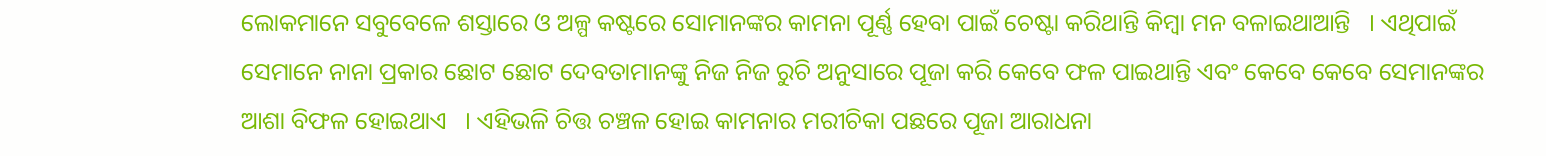ଲୋକମାନେ ସବୁବେଳେ ଶସ୍ତାରେ ଓ ଅଳ୍ପ କଷ୍ଟରେ ସୋମାନଙ୍କର କାମନା ପୂର୍ଣ୍ଣ ହେବା ପାଇଁ ଚେଷ୍ଟା କରିଥାନ୍ତି କିମ୍ବା ମନ ବଳାଇଥାଆନ୍ତି   । ଏଥିପାଇଁ ସେମାନେ ନାନା ପ୍ରକାର ଛୋଟ ଛୋଟ ଦେବତାମାନଙ୍କୁ ନିଜ ନିଜ ରୁଚି ଅନୁସାରେ ପୂଜା କରି କେବେ ଫଳ ପାଇଥାନ୍ତି ଏବଂ କେବେ କେବେ ସେମାନଙ୍କର ଆଶା ବିଫଳ ହୋଇଥାଏ   । ଏହିଭଳି ଚିତ୍ତ ଚଞ୍ଚଳ ହୋଇ କାମନାର ମରୀଚିକା ପଛରେ ପୂଜା ଆରାଧନା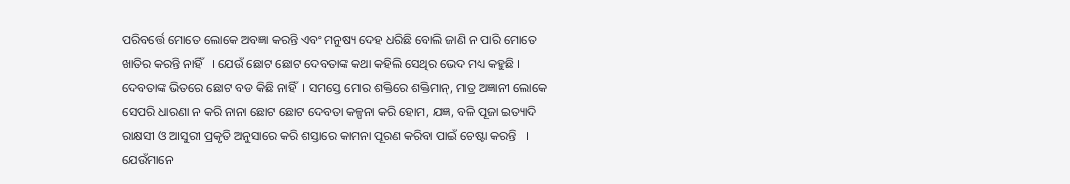ପରିବର୍ତ୍ତେ ମୋତେ ଲୋକେ ଅବଜ୍ଞା କରନ୍ତି ଏବଂ ମନୁଷ୍ୟ ଦେହ ଧରିଛି ବୋଲି ଜାଣି ନ ପାରି ମୋତେ ଖାତିର କରନ୍ତି ନାହିଁ   । ଯେଉଁ ଛୋଟ ଛୋଟ ଦେବତାଙ୍କ କଥା କହିଲି ସେଥିର ଭେଦ ମଧ୍ୟ କହୁଛି । ଦେବତାଙ୍କ ଭିତରେ ଛୋଟ ବଡ କିଛି ନାହିଁ  । ସମସ୍ତେ ମୋର ଶକ୍ତିରେ ଶକ୍ତିମାନ୍, ମାତ୍ର ଅଜ୍ଞାନୀ ଲୋକେ ସେପରି ଧାରଣା ନ କରି ନାନା ଛୋଟ ଛୋଟ ଦେବତା କଳ୍ପନା କରି ହୋମ, ଯଜ୍ଞ, ବଳି ପୂଜା ଇତ୍ୟାଦି ରାକ୍ଷସୀ ଓ ଆସୁରୀ ପ୍ରକୃତି ଅନୁସାରେ କରି ଶସ୍ତାରେ କାମନା ପୂରଣ କରିବା ପାଇଁ ଚେଷ୍ଟା କରନ୍ତି   । ଯେଉଁମାନେ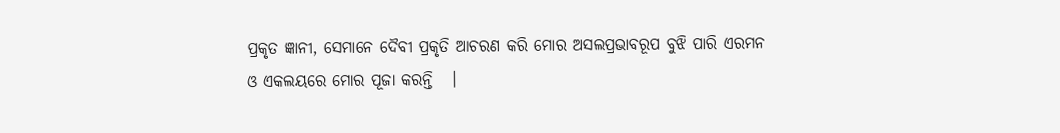ପ୍ରକୃତ ଜ୍ଞାନୀ, ସେମାନେ ଦୈବୀ ପ୍ରକୃତି ଆଚରଣ କରି ମୋର ଅସଲପ୍ରଭାବରୂପ ବୁଝି ପାରି ଏରମନ ଓ ଏକଲୟରେ ମୋର ପୂଜା କରନ୍ତି   ।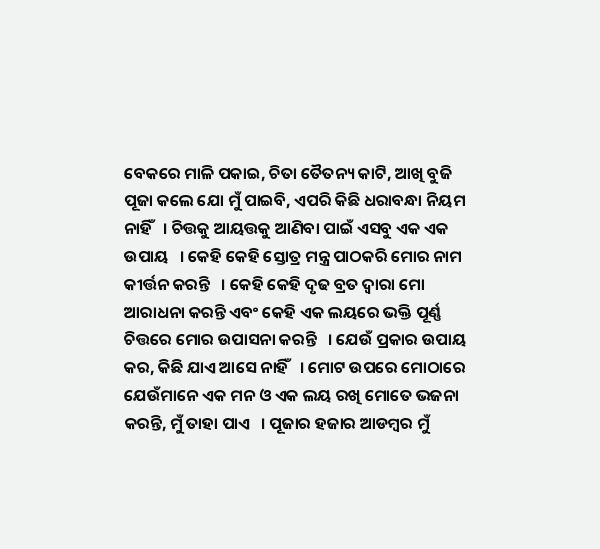ବେକରେ ମାଳି ପକାଇ, ଚିତା ତୈତନ୍ୟ କାଟି, ଆଖି ବୁଜି ପୂଜା କଲେ ଯୋ ମୁଁ ପାଇବି, ଏପରି କିଛି ଧରାବନ୍ଧା ନିୟମ ନାହିଁ   । ଚିତ୍ତକୁ ଆୟତ୍ତକୁ ଆଣିବା ପାଇଁ ଏସବୁ ଏକ ଏକ ଉପାୟ   । କେହି କେହି ସ୍ତୋତ୍ର ମନ୍ତ୍ର ପାଠକରି ମୋର ନାମ କୀର୍ତ୍ତନ କରନ୍ତି   । କେହି କେହି ଦୃଢ ବ୍ରତ ଦ୍ୱାରା ମୋ ଆରାଧନା କରନ୍ତି ଏବଂ କେହି ଏକ ଲୟରେ ଭକ୍ତି ପୂର୍ଣ୍ଣ ଚିତ୍ତରେ ମୋର ଉପାସନା କରନ୍ତି   । ଯେଉଁ ପ୍ରକାର ଉପାୟ କର, କିଛି ଯାଏ ଆସେ ନାହିଁ   । ମୋଟ ଉପରେ ମୋଠାରେ ଯେଉଁମାନେ ଏକ ମନ ଓ ଏକ ଲୟ ରଖି ମୋତେ ଭଜନା କରନ୍ତି, ମୁଁ ତାହା ପାଏ   । ପୂଜାର ହଜାର ଆଡମ୍ବର ମୁଁ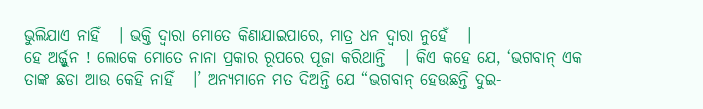ଭୁଲିଯାଏ ନାହିଁ   । ଭକ୍ତି ଦ୍ୱାରା ମୋତେ କିଣାଯାଇପାରେ, ମାତ୍ର ଧନ ଦ୍ୱାରା ନୁହେଁ   ।
ହେ ଅର୍ଜ୍ଜୁନ ! ଲୋକେ ମୋତେ ନାନା ପ୍ରକାର ରୂପରେ ପୂଜା କରିଥାନ୍ତି   । କିଏ କହେ ଯେ, ‘ଭଗବାନ୍ ଏକ ତାଙ୍କ ଛଡା ଆଉ କେହି ନାହିଁ   ।’ ଅନ୍ୟମାନେ ମତ ଦିଅନ୍ତି ଯେ “ଭଗବାନ୍ ହେଉଛନ୍ତି ଦୁଇ-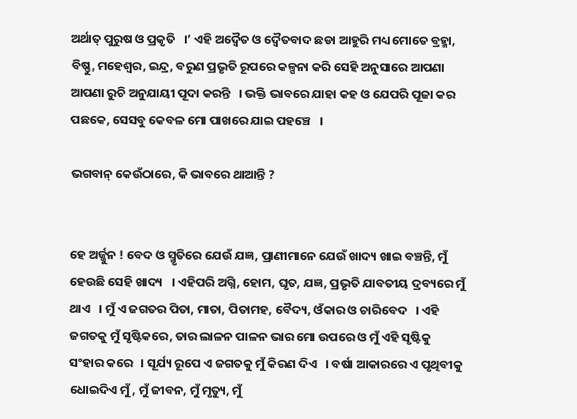ଅର୍ଥାତ୍ ପୁରୁଷ ଓ ପ୍ରକୃତି   ।’ ଏହି ଅଦ୍ୱୈତ ଓ ଦ୍ୱୈତବାଦ ଛଡା ଆହୁରି ମଧ୍ୟ ମୋତେ ବ୍ରହ୍ମା, ବିଷ୍ଣୁ, ମହେଶ୍ୱର, ଇନ୍ଦ୍ର, ବରୁଣ ପ୍ରଭୃତି ରୂପରେ କଳ୍ପନା କରି ସେହି ଅନୁସାରେ ଆପଣା ଆପଣା ରୁଚି ଅନୁଯାୟୀ ପୂଦା କରନ୍ତି   । ଭକ୍ତି ଭାବରେ ଯାହା କହ ଓ ଯେପରି ପୂଜା କର ପଛକେ, ସେସବୁ କେବଳ ମୋ ପାଖରେ ଯାଇ ପହଞ୍ଚେ   ।

ଭଗବାନ୍ କେଉଁଠାରେ, କି ଭାବରେ ଥାଆନ୍ତି ?


ହେ ଅର୍ଜ୍ଜୁନ ! ବେଦ ଓ ସ୍ମୃତିରେ ଯେଉଁ ଯଜ୍ଞ, ପ୍ରାଣୀମାନେ ଯେଉଁ ଖାଦ୍ୟ ଖାଇ ବଞ୍ଚନ୍ତି, ମୁଁ ହେଉଛି ସେହି ଖାଦ୍ୟ   । ଏହିପରି ଅଗ୍ନି, ହୋମ, ଘୃତ, ଯଜ୍ଞ, ପ୍ରଭୃତି ଯାବତୀୟ ଦ୍ରବ୍ୟରେ ମୁଁ ଥାଏ   । ମୁଁ ଏ ଜଗତର ପିତା, ମାତା, ପିତାମହ, ବୈଦ୍ୟ, ଓଁକାର ଓ ଚାରିବେଦ   । ଏହି ଜଗତକୁ ମୁଁ ସୃଷ୍ଟିକରେ, ତାର ଲାଳନ ପାଳନ ଭାର ମୋ ଉପରେ ଓ ମୁଁ ଏହି ସୃଷ୍ଟିକୁ ସଂହାର କରେ   । ସୂର୍ଯ୍ୟ ରୂପେ ଏ ଜଗତକୁ ମୁଁ କିରଣ ଦିଏ   । ବର୍ଷା ଆକାରରେ ଏ ପୃଥିବୀକୁ ଧୋଇଦିଏ ମୁଁ, ମୁଁ ଜୀବନ, ମୁଁ ମୃତ୍ୟୁ, ମୁଁ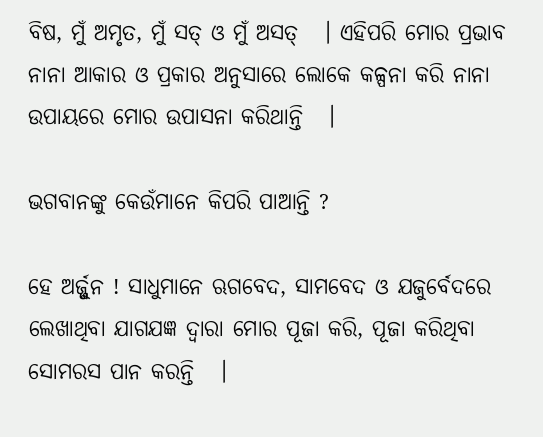ବିଷ, ମୁଁ ଅମୃତ, ମୁଁ ସତ୍ ଓ ମୁଁ ଅସତ୍   । ଏହିପରି ମୋର ପ୍ରଭାବ ନାନା ଆକାର ଓ ପ୍ରକାର ଅନୁସାରେ ଲୋକେ କଳ୍ପନା କରି ନାନା ଉପାୟରେ ମୋର ଉପାସନା କରିଥାନ୍ତି   ।

ଭଗବାନଙ୍କୁ କେଉଁମାନେ କିପରି ପାଆନ୍ତି ?

ହେ ଅର୍ଜ୍ଜୁନ ! ସାଧୁମାନେ ଋଗବେଦ, ସାମବେଦ ଓ ଯଜୁର୍ବେଦରେ ଲେଖାଥିବା ଯାଗଯଜ୍ଞ ଦ୍ୱାରା ମୋର ପୂଜା କରି, ପୂଜା କରିଥିବା ସୋମରସ ପାନ କରନ୍ତି   ।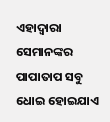ଏହାଦ୍ୱାରା ସେମାନଙ୍କର ପାପାତାପ ସବୁ ଧୋଇ ହୋଇଯାଏ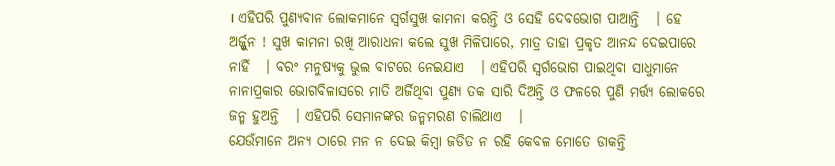। ଏହିପରି ପୁଣ୍ୟବାନ ଲୋକମାନେ ସ୍ୱର୍ଗସୁଖ କାମନା କରନ୍ତି ଓ ସେହି ଦେବଭୋଗ ପାଆନ୍ତି   । ହେ ଅର୍ଜ୍ଜୁନ ! ସୁଖ କାମନା ରଖି ଆରାଧନା କଲେ ସୁଖ ମିଳିପାରେ, ମାତ୍ର ତାହା ପ୍ରକୃତ ଆନନ୍ଦ ଦେଇପାରେ ନାହିଁ   । ବରଂ ମନୁଷ୍ୟକୁ ଭୁଲ ବାଟରେ ନେଇଯାଏ   । ଏହିପରି ସ୍ୱର୍ଗଭୋଗ ପାଇଥିବା ସାଧୁମାନେ ନାନାପ୍ରକାର ଭୋଗବିଳାସରେ ମାତି ଅର୍ଜିଥିବା ପୁଣ୍ୟ ତକ ସାରି ଦିଅନ୍ତି ଓ ଫଳରେ ପୁଣି ମର୍ତ୍ତ୍ୟ ଲୋକରେ ଜନ୍ମ ହୁଅନ୍ତି   । ଏହିପରି ସେମାନଙ୍କର ଜନ୍ମମରଣ ଚାଲିଥାଏ   ।
ଯେଉଁମାନେ ଅନ୍ୟ ଠାରେ ମନ ନ ଦେଇ କିମ୍ବା ଜଡିତ ନ ରହି କେବଳ ମୋତେ ଡାକନ୍ତି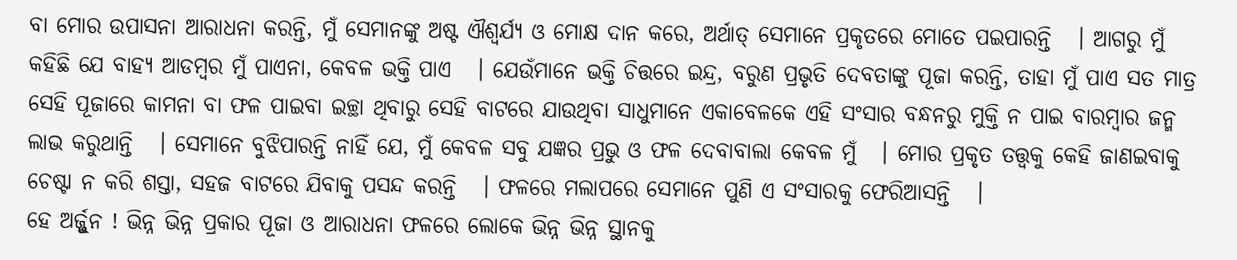ବା ମୋର ଉପାସନା ଆରାଧନା କରନ୍ତି, ମୁଁ ସେମାନଙ୍କୁ ଅଷ୍ଟ ଐଶ୍ୱର୍ଯ୍ୟ ଓ ମୋକ୍ଷ ଦାନ କରେ, ଅର୍ଥାତ୍ ସେମାନେ ପ୍ରକୃତରେ ମୋତେ ପଇପାରନ୍ତି   । ଆଗରୁ ମୁଁ କହିଛି ଯେ ବାହ୍ୟ ଆଡମ୍ବର ମୁଁ ପାଏନା, କେବଳ ଭକ୍ତି ପାଏ   । ଯେଉଁମାନେ ଭକ୍ତି ଚିତ୍ତରେ ଇନ୍ଦ୍ର, ବରୁଣ ପ୍ରଭୃତି ଦେବତାଙ୍କୁ ପୂଜା କରନ୍ତି, ତାହା ମୁଁ ପାଏ ସତ ମାତ୍ର ସେହି ପୂଜାରେ କାମନା ବା ଫଳ ପାଇବା ଇଚ୍ଛା ଥିବାରୁ ସେହି ବାଟରେ ଯାଉଥିବା ସାଧୁମାନେ ଏକାବେଳକେ ଏହି ସଂସାର ବନ୍ଧନରୁ ମୁକ୍ତି ନ ପାଇ ବାରମ୍ବାର ଜନ୍ମ ଲାଭ କରୁଥାନ୍ତି   । ସେମାନେ ବୁଝିପାରନ୍ତି ନାହିଁ ଯେ, ମୁଁ କେବଳ ସବୁ ଯଜ୍ଞର ପ୍ରଭୁ ଓ ଫଳ ଦେବାବାଲା କେବଳ ମୁଁ   । ମୋର ପ୍ରକୃତ ତତ୍ତ୍ୱକୁ କେହି ଜାଣଇବାକୁ ଚେଷ୍ଟା ନ କରି ଶସ୍ତା, ସହଜ ବାଟରେ ଯିବାକୁ ପସନ୍ଦ କରନ୍ତି   । ଫଳରେ ମଲାପରେ ସେମାନେ ପୁଣି ଏ ସଂସାରକୁ ଫେରିଆସନ୍ତି   ।
ହେ ଅର୍ଜ୍ଜୁନ ! ଭିନ୍ନ ଭିନ୍ନ ପ୍ରକାର ପୂଜା ଓ ଆରାଧନା ଫଳରେ ଲୋକେ ଭିନ୍ନ ଭିନ୍ନ ସ୍ଥାନକୁ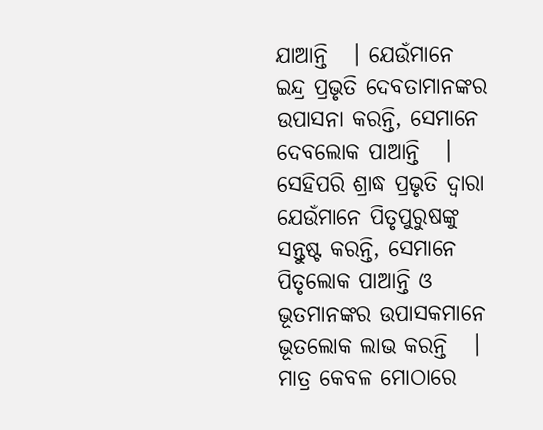ଯାଆନ୍ତି   । ଯେଉଁମାନେ ଇନ୍ଦ୍ର ପ୍ରଭୃତି ଦେବତାମାନଙ୍କର ଉପାସନା କରନ୍ତି, ସେମାନେ ଦେବଲୋକ ପାଆନ୍ତି   । ସେହିପରି ଶ୍ରାଦ୍ଧ ପ୍ରଭୃତି ଦ୍ୱାରା ଯେଉଁମାନେ ପିତୃପୁରୁଷଙ୍କୁ ସନ୍ତୁଷ୍ଟ କରନ୍ତି, ସେମାନେ ପିତୃଲୋକ ପାଆନ୍ତି ଓ ଭୂତମାନଙ୍କର ଉପାସକମାନେ ଭୂତଲୋକ ଲାଭ କରନ୍ତି   । ମାତ୍ର କେବଳ ମୋଠାରେ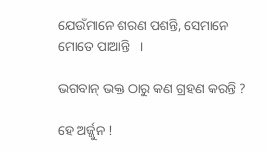ଯେଉଁମାନେ ଶରଣ ପଶନ୍ତି, ସେମାନେ ମୋତେ ପାଆନ୍ତି   ।

ଭଗବାନ୍ ଭକ୍ତ ଠାରୁ କଣ ଗ୍ରହଣ କରନ୍ତି ?

ହେ ଅର୍ଜ୍ଜୁନ !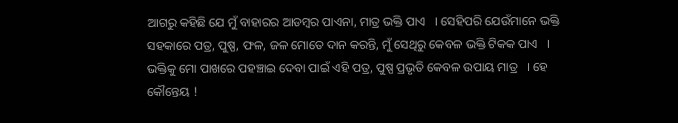ଆଗରୁ କହିଛି ଯେ ମୁଁ ବାହାରର ଆଡମ୍ବର ପାଏନା, ମାତ୍ର ଭକ୍ତି ପାଏ   । ସେହିପରି ଯେଉଁମାନେ ଭକ୍ତି ସହକାରେ ପତ୍ର, ପୁଷ୍ପ, ଫଳ, ଜଳ ମୋତେ ଦାନ କରନ୍ତି, ମୁଁ ସେଥିରୁ କେବଳ ଭକ୍ତି ଟିକକ ପାଏ   । ଭକ୍ତିକୁ ମୋ ପାଖରେ ପହଞ୍ଚାଇ ଦେବା ପାଇଁ ଏହି ପତ୍ର, ପୁଷ୍ପ ପ୍ରଭୃତି କେବଳ ଉପାୟ ମାତ୍ର   । ହେ କୌନ୍ତେୟ !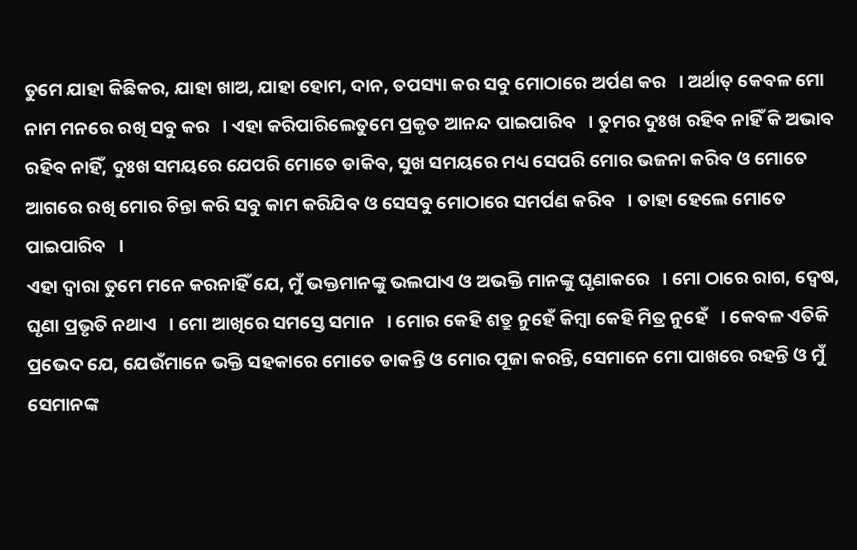ତୁମେ ଯାହା କିଛିକର, ଯାହା ଖାଅ, ଯାହା ହୋମ, ଦାନ, ତପସ୍ୟା କର ସବୁ ମୋଠାରେ ଅର୍ପଣ କର   । ଅର୍ଥାତ୍ କେବଳ ମୋ ନାମ ମନରେ ରଖି ସବୁ କର   । ଏହା କରିପାରିଲେତୁମେ ପ୍ରକୃତ ଆନନ୍ଦ ପାଇପାରିବ   । ତୁମର ଦୁଃଖ ରହିବ ନାହିଁ କି ଅଭାବ ରହିବ ନାହିଁ, ଦୁଃଖ ସମୟରେ ଯେପରି ମୋତେ ଡାକିବ, ସୁଖ ସମୟରେ ମଧ୍ୟ ସେପରି ମୋର ଭଜନା କରିବ ଓ ମୋତେ ଆଗରେ ରଖି ମୋର ଚିନ୍ତା କରି ସବୁ କାମ କରିଯିବ ଓ ସେସବୁ ମୋଠାରେ ସମର୍ପଣ କରିବ   । ତାହା ହେଲେ ମୋତେ ପାଇପାରିବ   ।
ଏହା ଦ୍ୱାରା ତୁମେ ମନେ କରନାହିଁ ଯେ, ମୁଁ ଭକ୍ତମାନଙ୍କୁ ଭଲପାଏ ଓ ଅଭକ୍ତି ମାନଙ୍କୁ ଘୃଣାକରେ   । ମୋ ଠାରେ ରାଗ, ଦ୍ୱେଷ, ଘୃଣା ପ୍ରଭୃତି ନଥାଏ   । ମୋ ଆଖିରେ ସମସ୍ତେ ସମାନ   । ମୋର କେହି ଶତ୍ରୁ ନୁହେଁ କିମ୍ବା କେହି ମିତ୍ର ନୁହେଁ   । କେବଳ ଏତିକି ପ୍ରଭେଦ ଯେ, ଯେଉଁମାନେ ଭକ୍ତି ସହକାରେ ମୋତେ ଡାକନ୍ତି ଓ ମୋର ପୂଜା କରନ୍ତି, ସେମାନେ ମୋ ପାଖରେ ରହନ୍ତି ଓ ମୁଁ ସେମାନଙ୍କ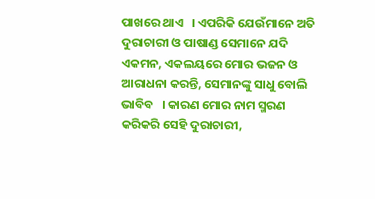ପାଖରେ ଥାଏ   । ଏପରିକି ଯେଉଁମାନେ ଅତି ଦୁରାଚାରୀ ଓ ପାଷାଣ୍ଡ ସେମାନେ ଯଦି ଏକମନ, ଏକଲୟରେ ମୋର ଭଜନ ଓ ଆରାଧନା କରନ୍ତି, ସେମାନଙ୍କୁ ସାଧୁ ବୋଲି ଭାବିବ   । କାରଣ ମୋର ନାମ ସ୍ମରଣ କରିକରି ସେହି ଦୁରାଚାରୀ,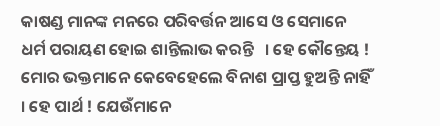କାଷଣ୍ଡ ମାନଙ୍କ ମନରେ ପରିବର୍ତ୍ତନ ଆସେ ଓ ସେମାନେ ଧର୍ମ ପରାୟଣ ହୋଇ ଶାନ୍ତିଲାଭ କରନ୍ତି   । ହେ କୌନ୍ତେୟ ! ମୋର ଭକ୍ତମାନେ କେବେହେଲେ ବିନାଶ ପ୍ରାପ୍ତ ହୁଅନ୍ତି ନାହିଁ   । ହେ ପାର୍ଥ ! ଯେଉଁମାନେ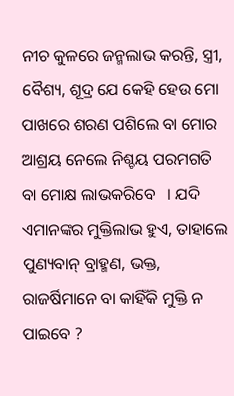ନୀଚ କୁଳରେ ଜନ୍ମଲାଭ କରନ୍ତି, ସ୍ତ୍ରୀ, ବୈଶ୍ୟ, ଶୂଦ୍ର ଯେ କେହି ହେଉ ମୋ ପାଖରେ ଶରଣ ପଶିଲେ ବା ମୋର ଆଶ୍ରୟ ନେଲେ ନିଶ୍ଚୟ ପରମଗତି ବା ମୋକ୍ଷ ଲାଭକରିବେ   । ଯଦି ଏମାନଙ୍କର ମୁକ୍ତିଲାଭ ହୁଏ, ତାହାଲେ ପୁଣ୍ୟବାନ୍ ବ୍ରାହ୍ମଣ, ଭକ୍ତ, ରାଜର୍ଷିମାନେ ବା କାହିଁକି ମୁକ୍ତି ନ ପାଇବେ ?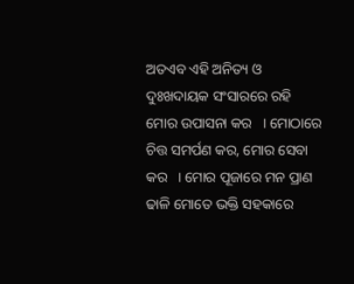ଅତଏବ ଏହି ଅନିତ୍ୟ ଓ ଦୁଃଖଦାୟକ ସଂସାରରେ ରହି ମୋର ଉପାସନା କର   । ମୋଠାରେ ଚିତ୍ତ ସମର୍ପଣ କର, ମୋର ସେବା କର   । ମୋର ପୂଜାରେ ମନ ପ୍ରାଣ ଢାଳି ମୋତେ ଭକ୍ତି ସହକାରେ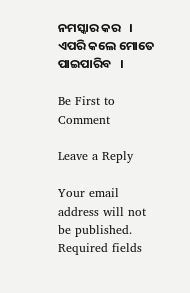ନମସ୍କାର କର   । ଏପରି କଲେ ମୋତେ ପାଇପାରିବ   ।

Be First to Comment

Leave a Reply

Your email address will not be published. Required fields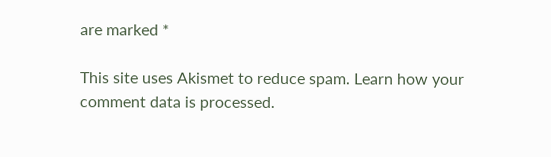are marked *

This site uses Akismet to reduce spam. Learn how your comment data is processed.